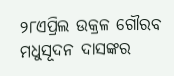୨୮ଏପ୍ରିଲ ଉକ୍ରଳ ଗୌରବ ମଧୁସୂଦନ ଦାସଙ୍କର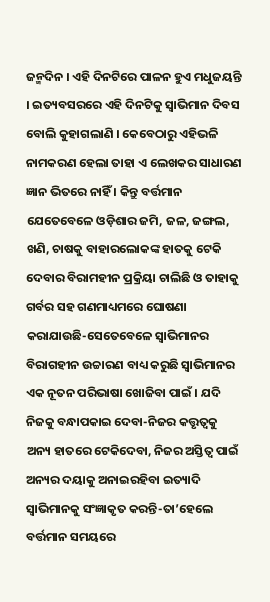ଜନ୍ମଦିନ । ଏହି ଦିନଟିରେ ପାଳନ ହୁଏ ମଧୁଜୟନ୍ତି । ଇତ୍ୟବସରରେ ଏହି ଦିନଟିକୁ ସ୍ୱାଭିମାନ ଦିବସ ବୋଲି କୁହାଗଲାଣି । କେବେଠାରୁ ଏହିଭଳି ନାମକରଣ ହେଲା ତାହା ଏ ଲେଖକର ସାଧାରଣ ଜ୍ଞାନ ଭିତରେ ନାହିଁ । କିନ୍ତୁ ବର୍ତ୍ତମାନ ଯେତେବେଳେ ଓଡ଼ିଶାର ଜମି, ଜଳ, ଜଙ୍ଗଲ, ଖଣି, ଚାଷକୁ ବାହାରଲୋକଙ୍କ ହାତକୁ ଟେକି ଦେବାର ବିରାମହୀନ ପ୍ରକ୍ରିୟା ଚାଲିଛି ଓ ତାହାକୁ ଗର୍ବର ସହ ଗଣମାଧ୍ୟମରେ ଘୋଷଣା କରାଯାଉଛି-ସେତେବେଳେ ସ୍ୱାଭିମାନର ବିରାଗହୀନ ଉଚ୍ଚାରଣ ବାଧ୍ୟ କରୁଛି ସ୍ୱାଭିମାନର ଏକ ନୂତନ ପରିଭାଷା ଖୋଜିବା ପାଇଁ । ଯଦି ନିଜକୁ ବନ୍ଧାପକାଇ ଦେବା-ନିଜର କତ୍ତୃତ୍ୱକୁ ଅନ୍ୟ ହାତରେ ଟେକିଦେବା, ନିଜର ଅସ୍ତିତ୍ୱ ପାଇଁ ଅନ୍ୟର ଦୟାକୁ ଅନାଇରହିବା ଇତ୍ୟାଦି ସ୍ୱାଭିମାନକୁ ସଂଜ୍ଞାକୃତ କରନ୍ତି-ତା’ହେଲେ ବର୍ତ୍ତମାନ ସମୟରେ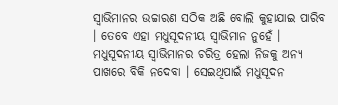ସ୍ୱାଭିମାନର ଉଚ୍ଚାରଣ ସଠିକ ଅଛି ବୋଲି କୁହାଯାଇ ପାରିବ । ତେବେ ଏହା ମଧୁସୂଦନୀୟ ସ୍ୱାଭିମାନ ନୁହେଁ ।
ମଧୁସୂଦନୀୟ ସ୍ୱାଭିମାନର ଚରିତ୍ର ହେଲା ନିଜକୁ ଅନ୍ୟ ପାଖରେ ବିକି ନଦେବା । ସେଇଥିପାଇଁ ମଧୁସୂଦନ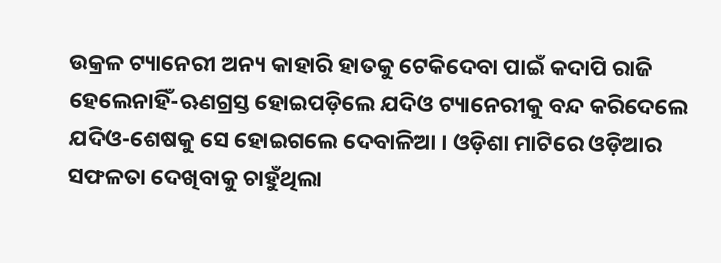ଉକ୍ରଳ ଟ୍ୟାନେରୀ ଅନ୍ୟ କାହାରି ହାତକୁ ଟେକିଦେବା ପାଇଁ କଦାପି ରାଜି ହେଲେନାହିଁ-ଋଣଗ୍ରସ୍ତ ହୋଇପଡ଼ିଲେ ଯଦିଓ ଟ୍ୟାନେରୀକୁ ବନ୍ଦ କରିଦେଲେ ଯଦିଓ-ଶେଷକୁ ସେ ହୋଇଗଲେ ଦେବାଳିଆ । ଓଡ଼ିଶା ମାଟିରେ ଓଡ଼ିଆର ସଫଳତା ଦେଖିବାକୁ ଚାହୁଁଥିଲା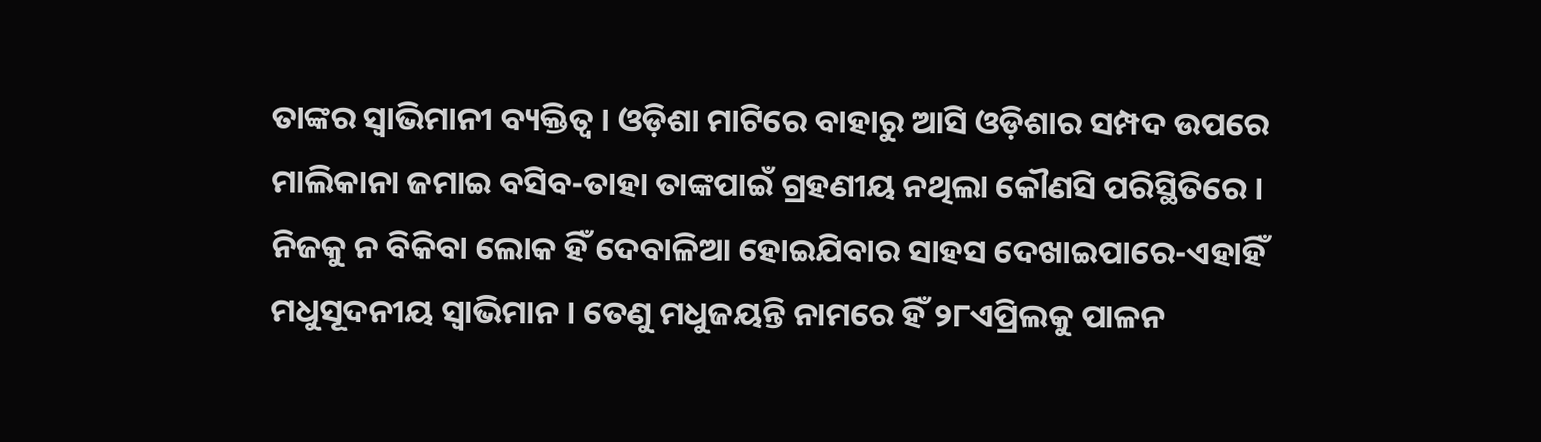ତାଙ୍କର ସ୍ୱାଭିମାନୀ ବ୍ୟକ୍ତିତ୍ୱ । ଓଡ଼ିଶା ମାଟିରେ ବାହାରୁ ଆସି ଓଡ଼ିଶାର ସମ୍ପଦ ଉପରେ ମାଲିକାନା ଜମାଇ ବସିବ-ତାହା ତାଙ୍କପାଇଁ ଗ୍ରହଣୀୟ ନଥିଲା କୌଣସି ପରିସ୍ଥିତିରେ ।
ନିଜକୁ ନ ବିକିବା ଲୋକ ହିଁ ଦେବାଳିଆ ହୋଇଯିବାର ସାହସ ଦେଖାଇପାରେ-ଏହାହିଁ ମଧୁସୂଦନୀୟ ସ୍ୱାଭିମାନ । ତେଣୁ ମଧୁଜୟନ୍ତି ନାମରେ ହିଁ ୨୮ଏପ୍ରିଲକୁ ପାଳନ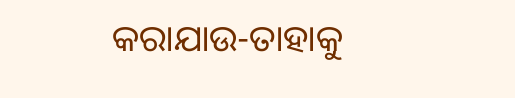କରାଯାଉ-ତାହାକୁ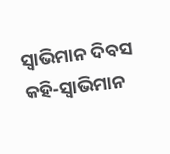ସ୍ୱାଭିମାନ ଦିବସ କହି-ସ୍ୱାଭିମାନ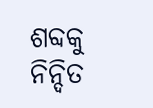ଶବ୍ଦକୁ ନିନ୍ଦିତ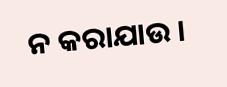ନ କରାଯାଉ ।